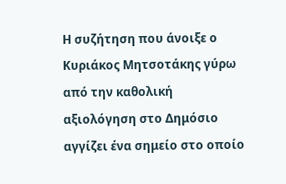Η συζήτηση που άνοιξε ο Κυριάκος Μητσοτάκης γύρω από την καθολική αξιολόγηση στο Δημόσιο αγγίζει ένα σημείο στο οποίο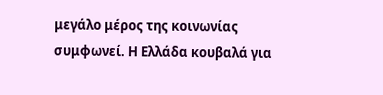μεγάλο μέρος της κοινωνίας συμφωνεί. Η Ελλάδα κουβαλά για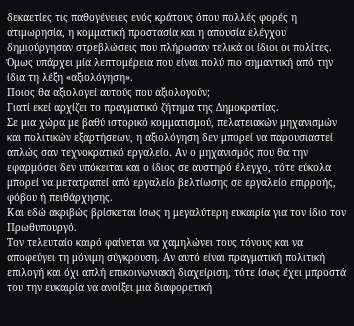δεκαετίες τις παθογένειες ενός κράτους όπου πολλές φορές η ατιμωρησία, η κομματική προστασία και η απουσία ελέγχου δημιούργησαν στρεβλώσεις που πλήρωσαν τελικά οι ίδιοι οι πολίτες.
Όμως υπάρχει μία λεπτομέρεια που είναι πολύ πιο σημαντική από την ίδια τη λέξη «αξιολόγηση».
Ποιος θα αξιολογεί αυτούς που αξιολογούν;
Γιατί εκεί αρχίζει το πραγματικό ζήτημα της Δημοκρατίας.
Σε μια χώρα με βαθύ ιστορικό κομματισμού, πελατειακών μηχανισμών και πολιτικών εξαρτήσεων, η αξιολόγηση δεν μπορεί να παρουσιαστεί απλώς σαν τεχνοκρατικό εργαλείο. Αν ο μηχανισμός που θα την εφαρμόσει δεν υπόκειται και ο ίδιος σε αυστηρό έλεγχο, τότε εύκολα μπορεί να μετατραπεί από εργαλείο βελτίωσης σε εργαλείο επιρροής, φόβου ή πειθάρχησης.
Και εδώ ακριβώς βρίσκεται ίσως η μεγαλύτερη ευκαιρία για τον ίδιο τον Πρωθυπουργό.
Τον τελευταίο καιρό φαίνεται να χαμηλώνει τους τόνους και να αποφεύγει τη μόνιμη σύγκρουση. Αν αυτό είναι πραγματική πολιτική επιλογή και όχι απλή επικοινωνιακή διαχείριση, τότε ίσως έχει μπροστά του την ευκαιρία να ανοίξει μια διαφορετική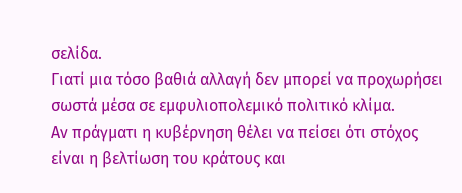σελίδα.
Γιατί μια τόσο βαθιά αλλαγή δεν μπορεί να προχωρήσει σωστά μέσα σε εμφυλιοπολεμικό πολιτικό κλίμα.
Αν πράγματι η κυβέρνηση θέλει να πείσει ότι στόχος είναι η βελτίωση του κράτους και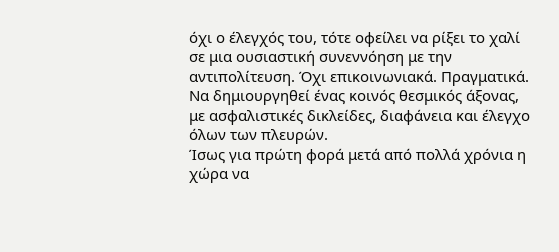όχι ο έλεγχός του, τότε οφείλει να ρίξει το χαλί σε μια ουσιαστική συνεννόηση με την αντιπολίτευση. Όχι επικοινωνιακά. Πραγματικά.
Να δημιουργηθεί ένας κοινός θεσμικός άξονας, με ασφαλιστικές δικλείδες, διαφάνεια και έλεγχο όλων των πλευρών.
Ίσως για πρώτη φορά μετά από πολλά χρόνια η χώρα να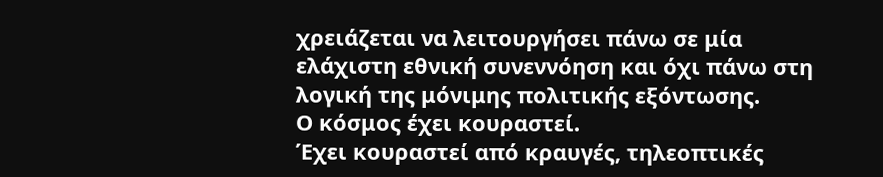χρειάζεται να λειτουργήσει πάνω σε μία ελάχιστη εθνική συνεννόηση και όχι πάνω στη λογική της μόνιμης πολιτικής εξόντωσης.
Ο κόσμος έχει κουραστεί.
Έχει κουραστεί από κραυγές, τηλεοπτικές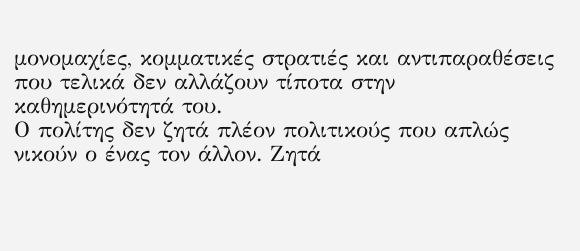μονομαχίες, κομματικές στρατιές και αντιπαραθέσεις που τελικά δεν αλλάζουν τίποτα στην καθημερινότητά του.
Ο πολίτης δεν ζητά πλέον πολιτικούς που απλώς νικούν ο ένας τον άλλον. Ζητά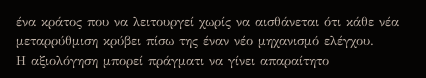ένα κράτος που να λειτουργεί χωρίς να αισθάνεται ότι κάθε νέα μεταρρύθμιση κρύβει πίσω της έναν νέο μηχανισμό ελέγχου.
Η αξιολόγηση μπορεί πράγματι να γίνει απαραίτητο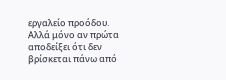εργαλείο προόδου.
Αλλά μόνο αν πρώτα αποδείξει ότι δεν βρίσκεται πάνω από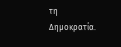τη Δημοκρατία.